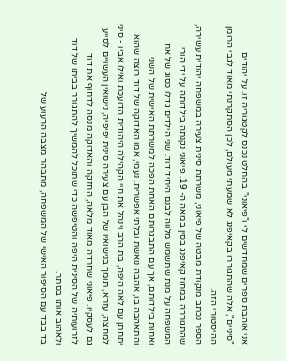אני אוהבת ספרים שמחדשים לי ו"פיאוני" בהחלט נכנס לקטגוריה זו. על יהודים "סיניים", אלה שהתגוררו בקאיפנג לא שמעתי מעולם, לכן הסתקרנתי מאוד לגבי הרומן ההיסטורי הזה.
הספר נכתב מנקודת מבטה של פיאוני, משרתת סינית צעירה במשפחה יהודית עשירה, שהתגוררה במחוז קאיפנג בסין במאה ה- 19. פיאוני נקנתה בילדותה על ידי הורי המשפחה על מנת שתשמש מלווה לבנם היחיד דוד. שני הילדים גדלו כסוג של אח ואחות בילדותם, אך עם התבגרותם האחת הפכה למשרתת האישית של השני והתאהבה בו, אהבה נואשת ובלתי אפשרית. נעמי, אמו האדוקה של דוד רוצה שהוא יתחתן עם לאה היפה, בת הרב וינהל את חיי הקהילה היהודית הדועכת ואילו אביו - סיני למחצה, עזרא, תומך בנישואיו של הבן עם צעירה סינית יפיפיה, נישואין העשויים לסייע גם לעסקיו. פיאוני שחרדה מאוד מלאה, החזקה והאדוקה מנסה לדחוף את דוד לזרועותיה של הסינית היפה והטיפשה כדי שתוכל להמשיך להתגורר בביתו של דוד ולאהוב אותו בסתר.
בד בבד עם הסיפור האישי של המשפחה, מתבהר מצבה הרעוע של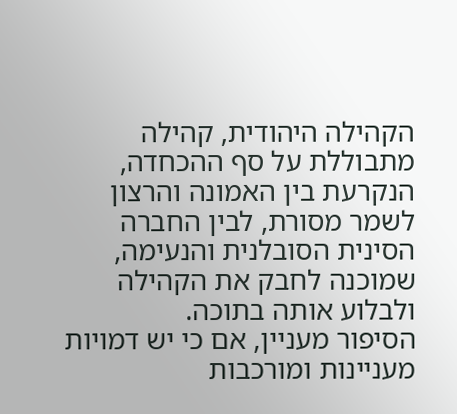הקהילה היהודית, קהילה מתבוללת על סף ההכחדה, הנקרעת בין האמונה והרצון לשמר מסורת, לבין החברה הסינית הסובלנית והנעימה, שמוכנה לחבק את הקהילה ולבלוע אותה בתוכה.
הסיפור מעניין, אם כי יש דמויות מעניינות ומורכבות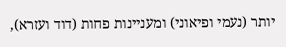יותר (נעמי ופיאוני) ומעניינות פחות (דוד ועזרא),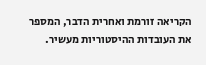הקריאה זורמת ואחרית הדבר, המספר את העובדות ההיסטוריות מעשיר.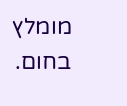מומלץ בחום.